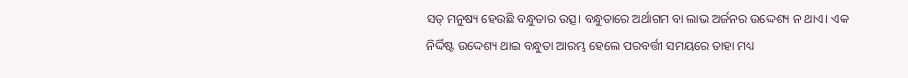ସତ୍ ମନୁଷ୍ୟ ହେଉଛି ବନ୍ଧୁତାର ଉତ୍ସ। ବନ୍ଧୁତାରେ ଅର୍ଥାଗମ ବା ଲାଭ ଅର୍ଜନର ଉଦ୍ଦେଶ୍ୟ ନ ଥାଏ। ଏକ ନିର୍ଦ୍ଦିଷ୍ଟ ଉଦ୍ଦେଶ୍ୟ ଥାଇ ବନ୍ଧୁତା ଆରମ୍ଭ ହେଲେ ପରବର୍ତ୍ତୀ ସମୟରେ ତାହା ମଧ୍ୟ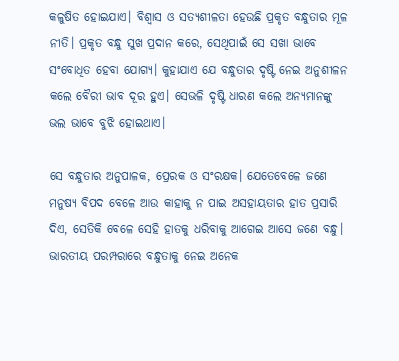କଳୁଷିତ ହୋଇଯାଏ। ବିଶ୍ବାସ ଓ ସତ୍ୟଶୀଳତା ହେଉଛି ପ୍ରକୃତ ବନ୍ଧୁତାର ମୂଳ ନୀତି। ପ୍ରକୃତ ବନ୍ଧୁ ସୁଖ ପ୍ରଦାନ କରେ, ସେଥିପାଇଁ ସେ ସଖା ଭାବେ ସଂବୋଧିତ ହେବା ଯୋଗ୍ୟ। କୁହାଯାଏ ଯେ ବନ୍ଧୁତାର ଦୃଷ୍ଟି ନେଇ ଅନୁଶୀଳନ କଲେ ବୈରୀ ଭାବ ଦୂର ହୁଏ। ସେଭଳି ଦୃଷ୍ଟି ଧାରଣ କଲେ ଅନ୍ୟମାନଙ୍କୁ ଭଲ ଭାବେ ବୁଝି ହୋଇଥାଏ।

ସେ ବନ୍ଧୁତାର ଅନୁପାଳକ, ପ୍ରେରକ ଓ ସଂରକ୍ଷକ। ଯେତେବେଳେ ଜଣେ ମନୁଷ୍ୟ ବିପଦ ବେଳେ ଆଉ କାହାକୁ ନ ପାଇ ଅସହାୟତାର ହାତ ପ୍ରସାରି ଦିଏ, ସେତିକି ବେଳେ ସେହି ହାତକୁ ଧରିବାକୁ ଆଗେଇ ଆସେ ଜଣେ ବନ୍ଧୁ। ଭାରତୀୟ ପରମ୍ପରାରେ ବନ୍ଧୁତାକୁ ନେଇ ଅନେକ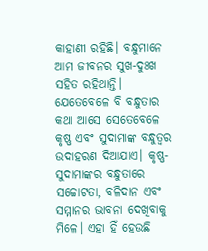କାହାଣୀ ରହିଛି। ବନ୍ଧୁମାନେ ଆମ ଜୀବନର ସୁଖ-ଦୁଃଖ ସହିତ ରହିଥାନ୍ତି। ଯେତେବେଳେ ବି ବନ୍ଧୁତାର କଥା ଆସେ ସେତେବେଳେ କୃଷ୍ଣ ଏବଂ ସୁଦାମାଙ୍କ ବନ୍ଧୁତ୍ୱର ଉଦାହରଣ ଦିଆଯାଏ। କୃଷ୍ଣ-ସୁଦାମାଙ୍କର ବନ୍ଧୁତାରେ ସଚ୍ଚୋଟତା, ବଳିଦାନ ଏବଂ ସମ୍ମାନର ଭାବନା ଦେଖିବାକୁ ମିଳେ। ଏହା ହିଁ ହେଉଛି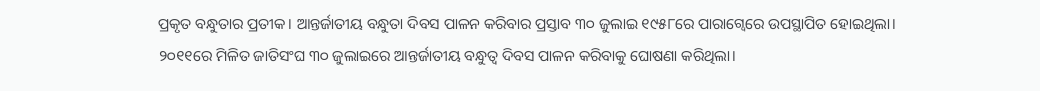ପ୍ରକୃତ ବନ୍ଧୁତାର ପ୍ରତୀକ। ଆନ୍ତର୍ଜାତୀୟ ବନ୍ଧୁତା ଦିବସ ପାଳନ କରିବାର ପ୍ରସ୍ତାବ ୩୦ ଜୁଲାଇ ୧୯୫୮ରେ ପାରାଗ୍ୱେରେ ଉପସ୍ଥାପିତ ହୋଇଥିଲା।
୨୦୧୧ରେ ମିଳିତ ଜାତିସଂଘ ୩୦ ଜୁଲାଇରେ ଆନ୍ତର୍ଜାତୀୟ ବନ୍ଧୁତ୍ୱ ଦିବସ ପାଳନ କରିବାକୁ ଘୋଷଣା କରିଥିଲା।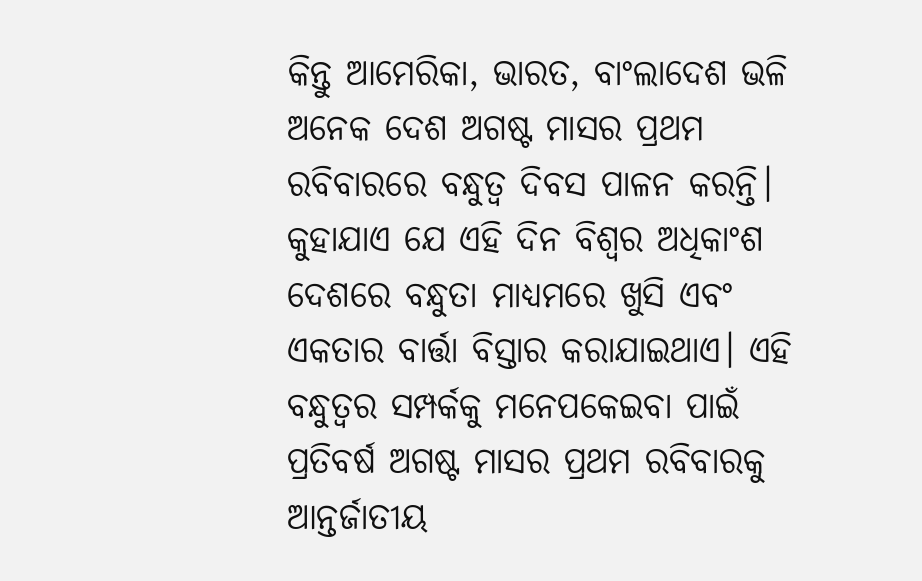କିନ୍ତୁ ଆମେରିକା, ଭାରତ, ବାଂଲାଦେଶ ଭଳି ଅନେକ ଦେଶ ଅଗଷ୍ଟ ମାସର ପ୍ରଥମ ରବିବାରରେ ବନ୍ଧୁତ୍ୱ ଦିବସ ପାଳନ କରନ୍ତି। କୁହାଯାଏ ଯେ ଏହି ଦିନ ବିଶ୍ୱର ଅଧିକାଂଶ ଦେଶରେ ବନ୍ଧୁତା ମାଧ୍ୟମରେ ଖୁସି ଏବଂ ଏକତାର ବାର୍ତ୍ତା ବିସ୍ତାର କରାଯାଇଥାଏ। ଏହି ବନ୍ଧୁତ୍ୱର ସମ୍ପର୍କକୁ ମନେପକେଇବା ପାଇଁ ପ୍ରତିବର୍ଷ ଅଗଷ୍ଟ ମାସର ପ୍ରଥମ ରବିବାରକୁ ଆନ୍ତର୍ଜାତୀୟ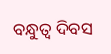ବନ୍ଧୁତ୍ୱ ଦିବସ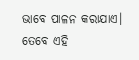ଭାବେ ପାଳନ କରାଯାଏ। ତେବେ ଏହି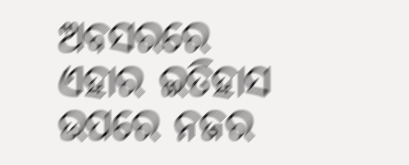ଅବସରରେ ଏହାର ଇତିହାସ ଉପରେ ନଜର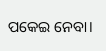ପକେଇ ନେବା।